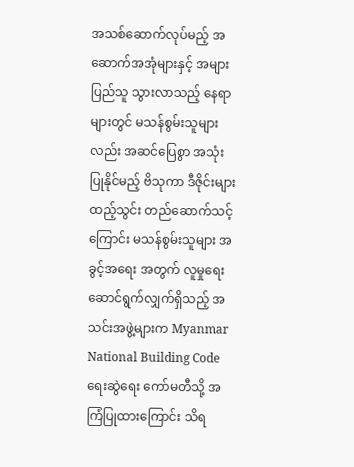အသစ်ဆောက်လုပ်မည့် အဆောက်အအုံများနှင့် အများပြည်သူ သွားလာသည့် နေရာများတွင် မသန်စွမ်းသူများလည်း အဆင်ပြေစွာ အသုံးပြုနိုင်မည့် ဗိသုကာ ဒီဇိုင်းများ ထည့်သွင်း တည်ဆောက်သင့်ကြောင်း မသန်စွမ်းသူများ အခွင့်အရေး အတွက် လူမှုရေးဆောင်ရွက်လျှက်ရှိသည့် အသင်းအဖွဲ့များက Myanmar National Building Code ရေးဆွဲရေး ကော်မတီသို့ အကြံပြုထားကြောင်း သိရ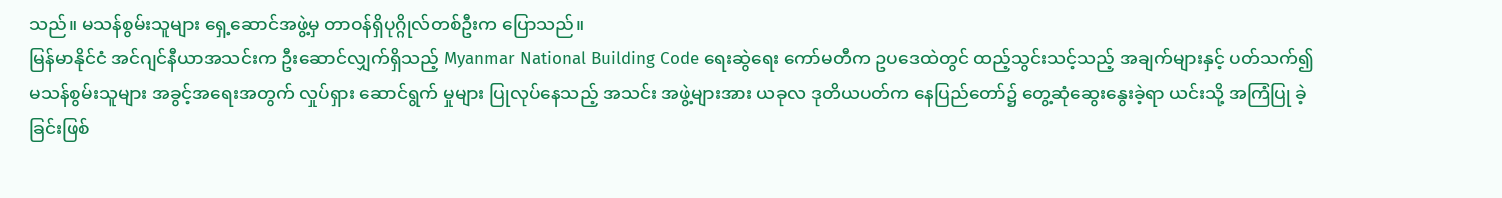သည်။ မသန်စွမ်းသူများ ရှေ့ဆောင်အဖွဲ့မှ တာဝန်ရှိပုဂ္ဂိုလ်တစ်ဦးက ပြောသည်။
မြန်မာနိုင်ငံ အင်ဂျင်နီယာအသင်းက ဦးဆောင်လျှက်ရှိသည့် Myanmar National Building Code ရေးဆွဲရေး ကော်မတီက ဥပဒေထဲတွင် ထည့်သွင်းသင့်သည့် အချက်များနှင့် ပတ်သက်၍ မသန်စွမ်းသူများ အခွင့်အရေးအတွက် လှုပ်ရှား ဆောင်ရွက် မှုများ ပြုလုပ်နေသည့် အသင်း အဖွဲ့များအား ယခုလ ဒုတိယပတ်က နေပြည်တော်၌ တွေ့ဆုံဆွေးနွေးခဲ့ရာ ယင်းသို့ အကြံပြု ခဲ့ခြင်းဖြစ်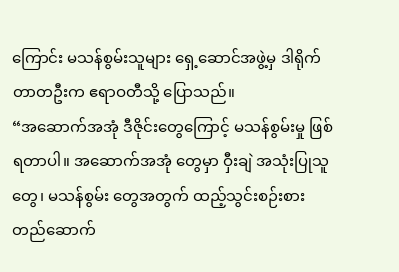ကြောင်း မသန်စွမ်းသူများ ရှေ့ဆောင်အဖွဲ့မှ ဒါရိုက်တာတဦးက ဧရာဝတီသို့ ပြောသည်။
“အဆောက်အအုံ ဒီဇိုင်းတွေကြောင့် မသန်စွမ်းမှု ဖြစ်ရတာပါ။ အဆောက်အအုံ တွေမှာ ဝှီးချဲ အသုံးပြုသူတွေ၊ မသန်စွမ်း တွေအတွက် ထည့်သွင်းစဉ်းစား တည်ဆောက်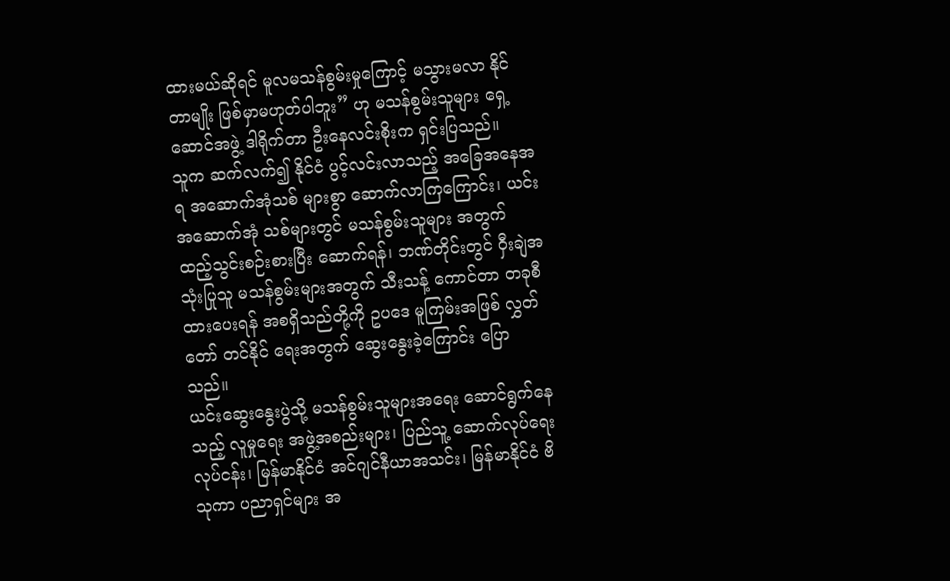ထားမယ်ဆိုရင် မူလမသန်စွမ်းမှုကြောင့် မသွားမလာ နိုင်တာမျိုး ဖြစ်မှာမဟုတ်ပါဘူး” ဟု မသန်စွမ်းသူများ ရှေ့ဆောင်အဖွဲ့ ဒါရိုက်တာ ဦးနေလင်းစိုးက ရှင်းပြသည်။
သူက ဆက်လက်၍ နိုင်ငံ ပွင့်လင်းလာသည့် အခြေအနေအရ အဆောက်အုံသစ် များစွာ ဆောက်လာကြကြောင်း၊ ယင်း အဆောက်အုံ သစ်များတွင် မသန်စွမ်းသူများ အတွက် ထည့်သွင်းစဉ်းစားပြီး ဆောက်ရန်၊ ဘဏ်တိုင်းတွင် ဝှီးချဲအသုံးပြုသူ မသန်စွမ်းများအတွက် သီးသန့် ကောင်တာ တခုစီ ထားပေးရန် အစရှိသည်တို့ကို ဥပဒေ မူကြမ်းအဖြစ် လွှတ်တော် တင်နိုင် ရေးအတွက် ဆွေးနွေးခဲ့ကြောင်း ပြောသည်။
ယင်းဆွေးနွေးပွဲသို့ မသန်စွမ်းသူများအရေး ဆောင်ရွက်နေသည့် လူမှုရေး အဖွဲ့အစည်းများ၊ ပြည်သူ့ ဆောက်လုပ်ရေး လုပ်ငန်း၊ မြန်မာနိုင်ငံ အင်ဂျင်နီယာအသင်း၊ မြန်မာနိုင်ငံ ဗိသုကာ ပညာရှင်များ အ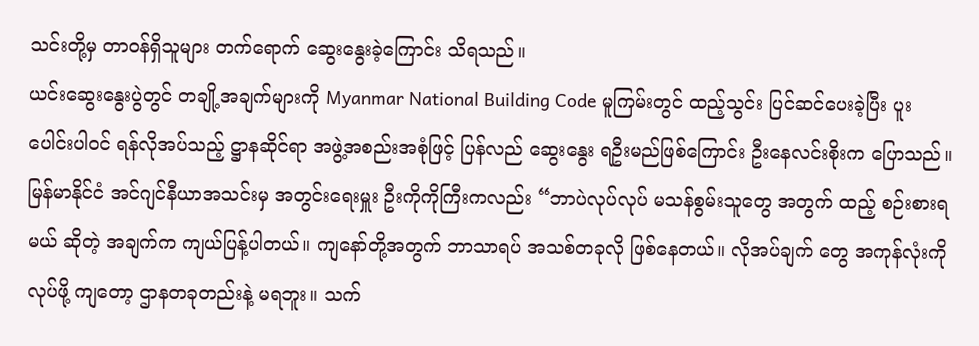သင်းတို့မှ တာဝန်ရှိသူများ တက်ရောက် ဆွေးနွေးခဲ့ကြောင်း သိရသည်။
ယင်းဆွေးနွေးပွဲတွင် တချို့အချက်များကို Myanmar National Building Code မူကြမ်းတွင် ထည့်သွင်း ပြင်ဆင်ပေးခဲ့ပြီး ပူးပေါင်းပါဝင် ရန်လိုအပ်သည့် ဋ္ဌာနဆိုင်ရာ အဖွဲ့အစည်းအစုံဖြင့် ပြန်လည် ဆွေးနွေး ရဦးမည်ဖြစ်ကြောင်း ဦးနေလင်းစိုးက ပြောသည်။
မြန်မာနိုင်ငံ အင်ဂျင်နီယာအသင်းမှ အတွင်းရေးမှူး ဦးကိုကိုကြီးကလည်း “ဘာပဲလုပ်လုပ် မသန်စွမ်းသူတွေ အတွက် ထည့် စဉ်းစားရမယ် ဆိုတဲ့ အချက်က ကျယ်ပြန့်ပါတယ်။ ကျနော်တို့အတွက် ဘာသာရပ် အသစ်တခုလို ဖြစ်နေတယ်။ လိုအပ်ချက် တွေ အကုန်လုံးကို လုပ်ဖို့ ကျတော့ ဌာနတခုတည်းနဲ့ မရဘူး။ သက်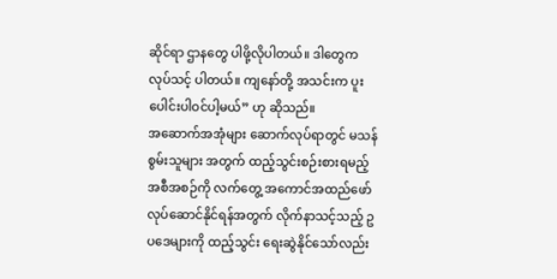ဆိုင်ရာ ဌာနတွေ ပါဖို့လိုပါတယ်။ ဒါတွေက လုပ်သင့် ပါတယ်။ ကျနော်တို့ အသင်းက ပူးပေါင်းပါဝင်ပါ့မယ်” ဟု ဆိုသည်။
အဆောက်အအုံများ ဆောက်လုပ်ရာတွင် မသန်စွမ်းသူများ အတွက် ထည့်သွင်းစဉ်းစားရမည့် အစီအစဉ်ကို လက်တွေ့ အကောင်အထည်ဖော် လုပ်ဆောင်နိုင်ရန်အတွက် လိုက်နာသင့်သည့် ဥပဒေများကို ထည့်သွင်း ရေးဆွဲနိုင်သော်လည်း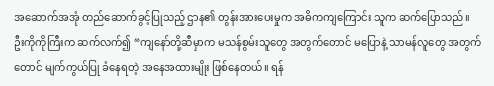အဆောက်အအုံ တည်ဆောက်ခွင့်ပြုသည့် ဌာန၏ တွန်းအားပေးမှုက အဓိကကျကြောင်း သူက ဆက်ပြောသည်။
ဦးကိုကိုကြီးက ဆက်လက်၍ “ကျနော်တို့ဆီမှာက မသန်စွမ်းသူတွေ အတွက်တောင် မပြောနဲ့ သာမန်လူတွေ အတွက်တောင် မျက်ကွယ်ပြု ခံနေရတဲ့ အနေအထားမျိုး ဖြစ်နေတယ်။ ရန်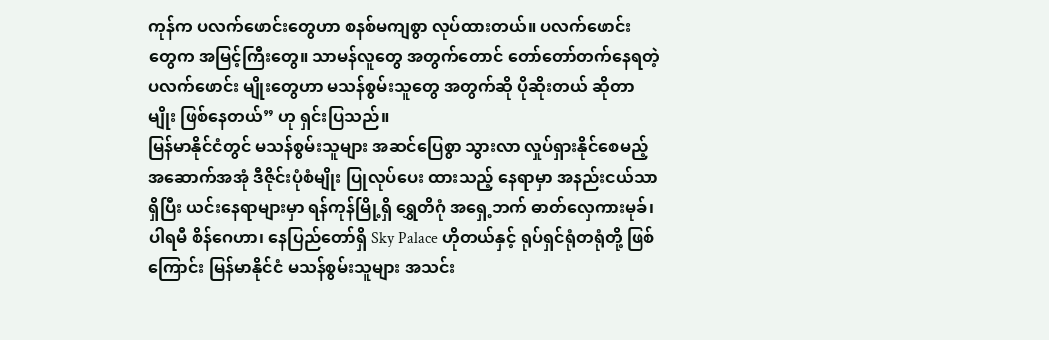ကုန်က ပလက်ဖောင်းတွေဟာ စနစ်မကျစွာ လုပ်ထားတယ်။ ပလက်ဖောင်း တွေက အမြင့်ကြီးတွေ။ သာမန်လူတွေ အတွက်တောင် တော်တော်တက်နေရတဲ့ ပလက်ဖောင်း မျိုးတွေဟာ မသန်စွမ်းသူတွေ အတွက်ဆို ပိုဆိုးတယ် ဆိုတာမျိုး ဖြစ်နေတယ်” ဟု ရှင်းပြသည်။
မြန်မာနိုင်ငံတွင် မသန်စွမ်းသူများ အဆင်ပြေစွာ သွားလာ လှုပ်ရှားနိုင်စေမည့် အဆောက်အအုံ ဒီဇိုင်းပုံစံမျိုး ပြုလုပ်ပေး ထားသည့် နေရာမှာ အနည်းငယ်သာရှိပြီး ယင်းနေရာများမှာ ရန်ကုန်မြို့ရှိ ရွှေတိဂုံ အရှေ့ဘက် ဓာတ်လှေကားမုခ်၊ ပါရမီ စိန်ဂေဟာ၊ နေပြည်တော်ရှိ Sky Palace ဟိုတယ်နှင့် ရုပ်ရှင်ရုံတရုံတို့ ဖြစ်ကြောင်း မြန်မာနိုင်ငံ မသန်စွမ်းသူများ အသင်း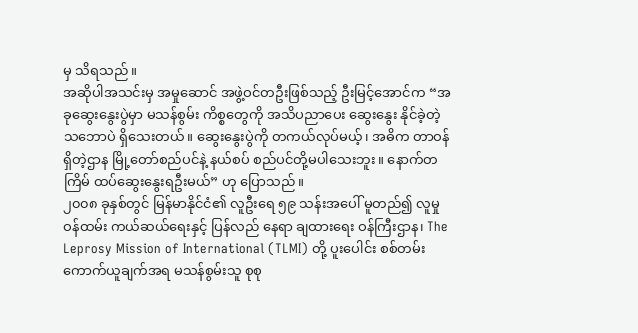မှ သိရသည်။
အဆိုပါအသင်းမှ အမှုဆောင် အဖွဲ့ဝင်တဦးဖြစ်သည့် ဦးမြင့်အောင်က “အခုဆွေးနွေးပွဲမှာ မသန်စွမ်း ကိစ္စတွေကို အသိပညာပေး ဆွေးနွေး နိုင်ခဲ့တဲ့ သဘောပဲ ရှိသေးတယ်။ ဆွေးနွေးပွဲကို တကယ်လုပ်မယ့်၊ အဓိက တာဝန်ရှိတဲ့ဌာန မြို့တော်စည်ပင်နဲ့ နယ်စပ် စည်ပင်တို့မပါသေးဘူး။ နောက်တကြိမ် ထပ်ဆွေးနွေးရဦးမယ်” ဟု ပြောသည်။
၂၀၀၈ ခုနှစ်တွင် မြန်မာနိုင်ငံ၏ လူဦးရေ ၅၉ သန်းအပေါ် မူတည်၍ လူမှုဝန်ထမ်း ကယ်ဆယ်ရေးနှင့် ပြန်လည် နေရာ ချထားရေး ဝန်ကြီးဌာန၊ The Leprosy Mission of International (TLMI) တို့ ပူးပေါင်း စစ်တမ်း ကောက်ယူချက်အရ မသန်စွမ်းသူ စုစု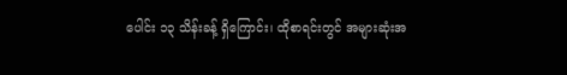ပေါင်း ၁၃ သိန်းခန့် ရှိကြောင်း၊ ထိုစာရင်းတွင် အများဆုံးအ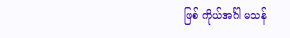ဖြစ် ကိုယ်အင်္ဂါ မသန်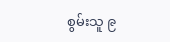စွမ်းသူ ၉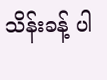သိန်းခန့် ပါ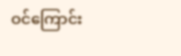ဝင်ကြောင်း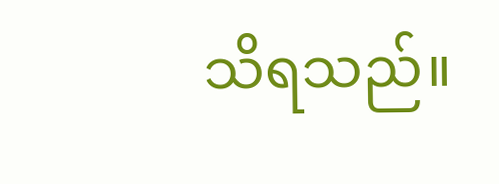သိရသည်။